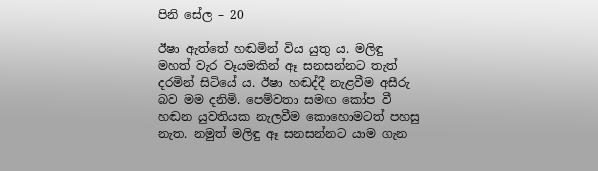පිනි සේල – 20

ඊෂා ඇත්තේ හඬමින් විය යුතු ය. මලිඳු මහත් වැර වෑයමකින් ඈ සනසන්නට තැත් දරමින් සිටියේ ය. ඊෂා හඬද්දී නැළවීම අසීරු බව මම දනිමි. පෙම්වතා සමඟ කෝප වී හඬන යුවතියක නැලවීම කොහොමටත් පහසු නැත. නමුත් මලිඳු ඈ සනසන්නට යාම ගැන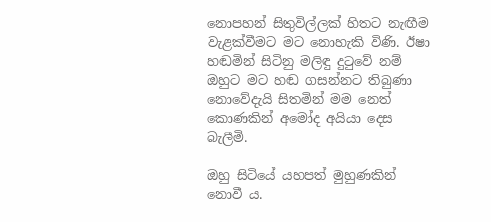නොපහන් සිතුවිල්ලක් හිතට නැඟීම වැළක්වීමට මට නොහැකි විණි. ඊෂා හඬමින් සිටිනු මලිඳු දුටුවේ නම් ඔහුට මට හඬ ගසන්නට තිබුණා නොවේදැයි සිතමින් මම නෙත් කොණකින් අමෝද අයියා දෙස බැලීමි.

ඔහු සිටියේ යහපත් මුහුණකින් නොවී ය.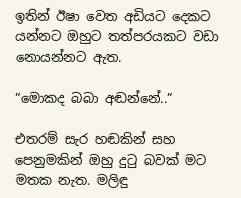ඉතින් ඊෂා වෙත අඩියට දෙකට යන්නට ඔහුට තත්පරයකට වඩා නොයන්නට ඇත.

“මොකද බබා අඬන්නේ..”

එතරම් සැර හඬකින් සහ පෙනුමකින් ඔහු දුටු බවක් මට මතක නැත. මලිඳු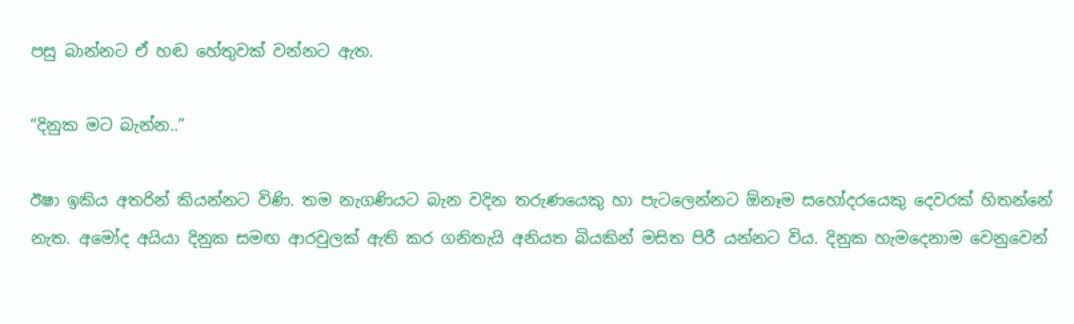පසු බාන්නට ඒ හඬ හේතුවක් වන්නට ඇත.

“දිනුක මට බැන්න..”

ඊෂා ඉකිය අතරින් කියන්නට විණි. තම නැගණියට බැන වදින තරුණයෙකු හා පැටලෙන්නට ඕනෑම සහෝදරයෙකු දෙවරක් හිතන්නේ නැත. අමෝද අයියා දිනුක සමඟ ආරවුලක් ඇති කර ගනිතැයි අනියත බියකින් මසිත පිරී යන්නට විය. දිනුක හැමදෙනාම වෙනුවෙන්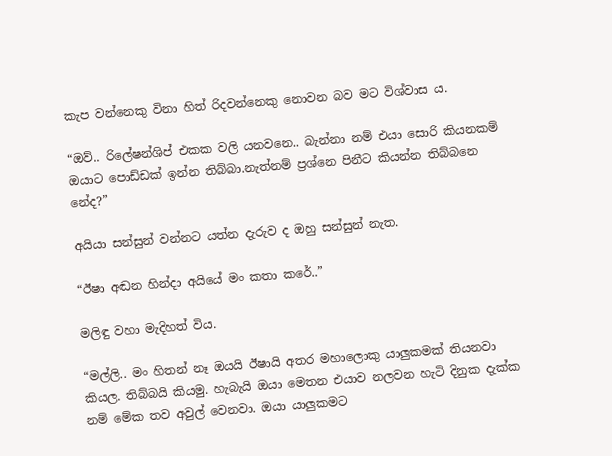කැප වන්නෙකු විනා හිත් රිදවන්නෙකු නොවන බව මට විශ්වාස ය.

“ඔව්.. රිලේෂන්ශිප් එකක වලි යනවනෙ.. බැන්නා නම් එයා සොරි කියනකම් ඔයාට පොඩ්ඩක් ඉන්න තිබ්බා.නැත්නම් ප්‍රශ්නෙ පිනීට කියන්න තිබ්බනෙ නේද?”

අයියා සන්සුන් වන්නට යත්න දැරුව ද ඔහු සන්සුන් නැත.

“ඊෂා අඬන හින්දා අයියේ මං කතා කරේ..”

මලිඳු වහා මැදිහත් විය.

“මල්ලි.. මං හිතන් නෑ ඔයයි ඊෂායි අතර මහාලොකු යාලුකමක් තියනවා කියල. තිබ්බයි කියමු. හැබැයි ඔයා මෙතන එයාව නලවන හැටි දිනුක දැක්ක නම් මේක තව අවුල් වෙනවා. ඔයා යාලුකමට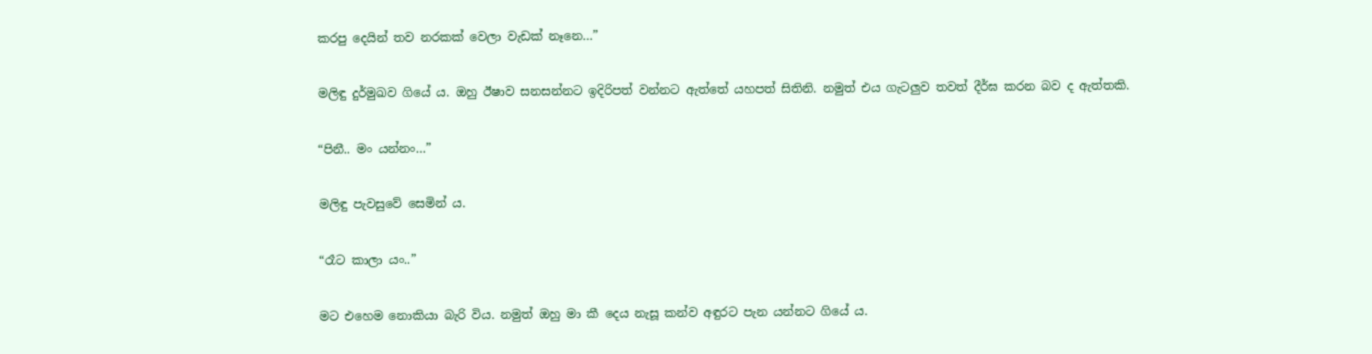කරපු දෙයින් තව නරකක් වෙලා වැඩක් නෑනෙ…”

මලිඳු දුර්මුඛව ගියේ ය. ඔහු ඊෂාව සනසන්නට ඉදිරිපත් වන්නට ඇත්තේ යහපත් සිතිනි. නමුත් එය ගැටලුව තවත් දීර්ඝ කරන බව ද ඇත්තකි.

“පිනී.. මං යන්නං…”

මලිඳු පැවසුවේ සෙමින් ය.

“රෑට කාලා යං..”

මට එහෙම නොකියා බැරි විය. නමුත් ඔහු මා කී දෙය නැසූ කන්ව අඳුරට පැන යන්නට ගියේ ය.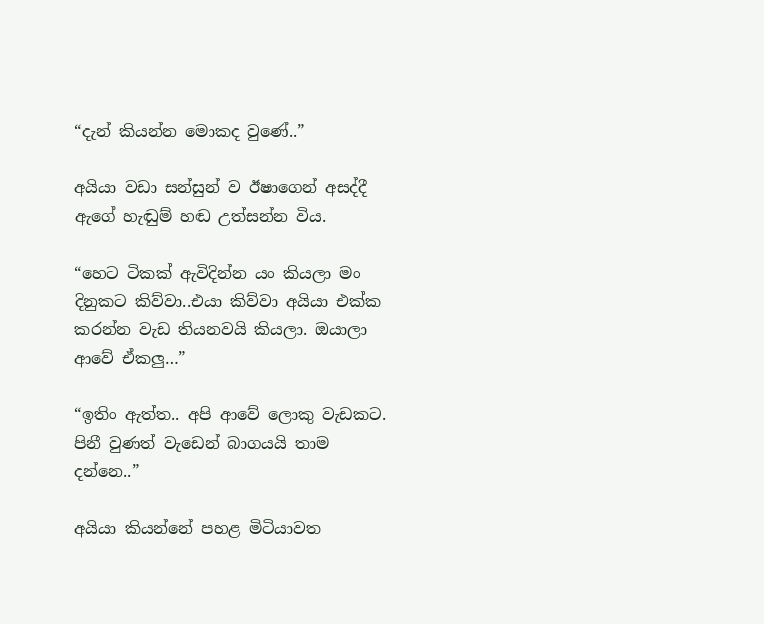“දැන් කියන්න මොකද වුණේ..”

අයියා වඩා සන්සුන් ව ඊෂාගෙන් අසද්දී ඇගේ හැඬුම් හඬ උත්සන්න විය.

“හෙට ටිකක් ඇවිදින්න යං කියලා මං දිනුකට කිව්වා..එයා කිව්වා අයියා එක්ක කරන්න වැඩ තියනවයි කියලා. ඔයාලා ආවේ ඒකලු…”

“ඉතිං ඇත්ත.. අපි ආවේ ලොකු වැඩකට. පිනී වුණත් වැඩෙන් බාගයයි තාම දන්නෙ..”

අයියා කියන්නේ පහළ මිටියාවත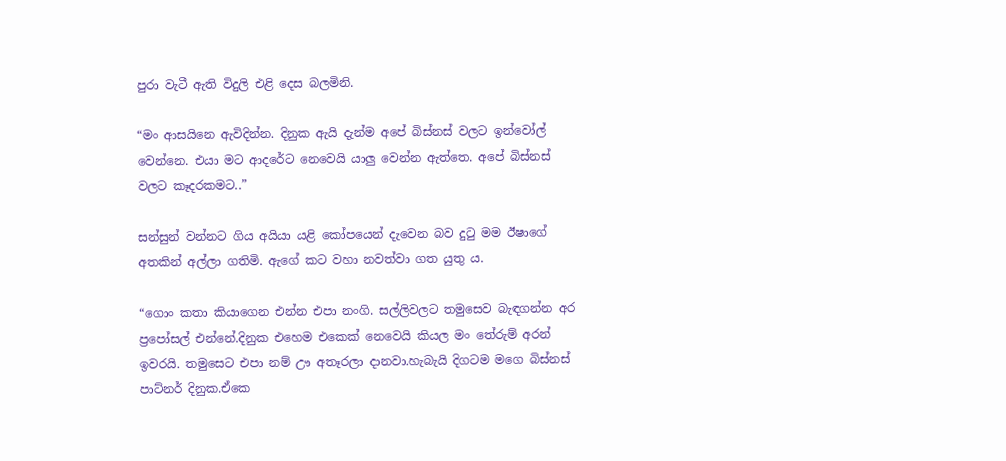පුරා වැටී ඇති විදුලි එළි දෙස බලමිනි.

“මං ආසයිනෙ ඇවිදින්න. දිනුක ඇයි දැන්ම අපේ බිස්නස් වලට ඉන්වෝල් වෙන්නෙ. එයා මට ආදරේට නෙවෙයි යාලු වෙන්න ඇත්තෙ. අපේ බිස්නස් වලට කෑදරකමට..”

සන්සුන් වන්නට ගිය අයියා යළි කෝපයෙන් දැවෙන බව දුටු මම ඊෂාගේ අතකින් අල්ලා ගතිමි. ඇගේ කට වහා නවත්වා ගත යුතු ය.

“ගොං කතා කියාගෙන එන්න එපා නංගි. සල්ලිවලට තමුසෙව බැඳගන්න අර ප්‍රපෝසල් එන්නේ.දිනුක එහෙම එකෙක් නෙවෙයි කියල මං තේරුම් අරන් ඉවරයි. තමුසෙට එපා නම් ඌ අතෑරලා දානවා.හැබැයි දිගටම මගෙ බිස්නස් පාට්නර් දිනුක.ඒකෙ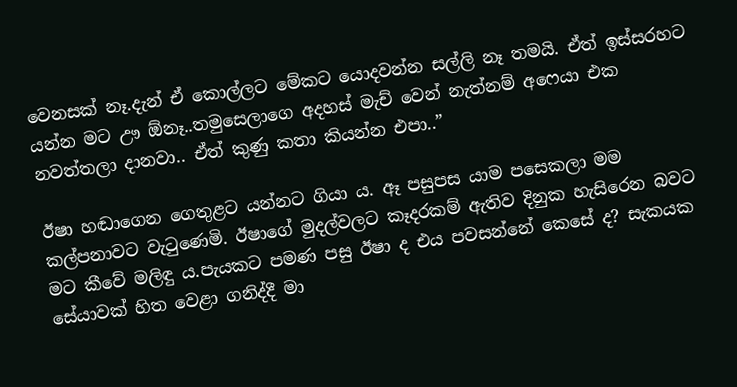වෙනසක් නෑ.දැන් ඒ කොල්ලට මේකට යොදවන්න සල්ලි නෑ තමයි. ඒත් ඉස්සරහට යන්න මට ඌ ඕනෑ..තමුසෙලාගෙ අදහස් මැච් වෙන් නැත්නම් අෆෙයා එක නවත්තලා දානවා.. ඒත් කුණු කතා කියන්න එපා..”

ඊෂා හඬාගෙන ගෙතුළට යන්නට ගියා ය. ඈ පසුපස යාම පසෙකලා මම කල්පනාවට වැටුණෙමි. ඊෂාගේ මුදල්වලට කෑදරකම් ඇතිව දිනුක හැසිරෙන බවට මට කීවේ මලිඳු ය.පැයකට පමණ පසු ඊෂා ද එය පවසන්නේ කෙසේ ද? සැකයක සේයාවක් හිත වෙළා ගනිද්දී මා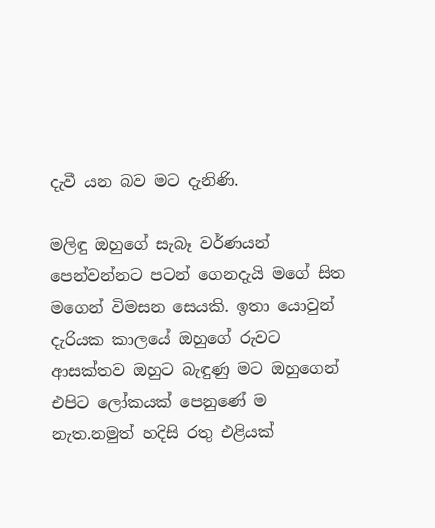දැවී යන බව මට දැනිණි.

මලිඳු ඔහුගේ සැබෑ වර්ණයන් පෙන්වන්නට පටන් ගෙනදැයි මගේ සිත මගෙන් විමසන සෙයකි. ඉතා යොවුන් දැරියක කාලයේ ඔහුගේ රුවට ආසක්තව ඔහුට බැඳුණු මට ඔහුගෙන් එපිට ලෝකයක් පෙනුණේ ම නැත.නමුත් හදිසි රතු එළියක්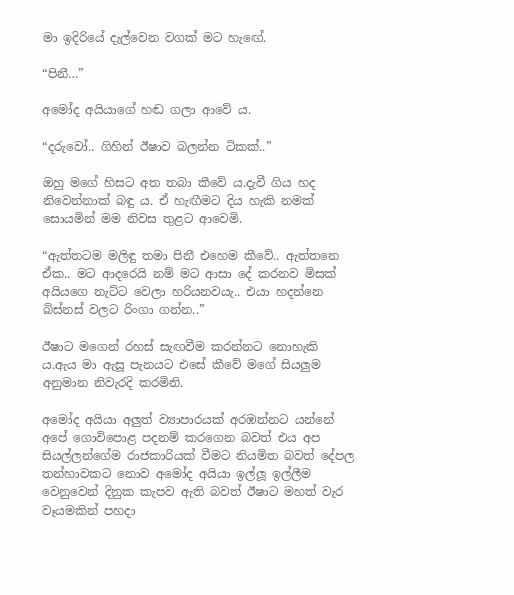මා ඉදිරියේ දැල්වෙන වගක් මට හැඟේ.

“පිනී…”

අමෝද අයියාගේ හඬ ගලා ආවේ ය.

“දරුවෝ.. ගිහින් ඊෂාව බලන්න ටිකක්..”

ඔහු මගේ හිසට අත තබා කීවේ ය.දැවී ගිය හද නිවෙන්නාක් බඳු ය. ඒ හැඟීමට දිය හැකි නමක් සොයමින් මම නිවස තුළට ආවෙමි.

“ඇත්තටම මලිඳු තමා පිනී එහෙම කීවේ.. ඇත්තනෙ ඒක.. මට ආදරෙයි නම් මට ආසා දේ කරනව මිසක් අයියගෙ නැට්ට වෙලා හරියනවයැ.. එයා හදන්නෙ බිස්නස් වලට රිංගා ගන්න..”

ඊෂාට මගෙන් රහස් සැඟවීම කරන්නට නොහැකි ය.ඇය මා ඇසූ පැනයට එසේ කීවේ මගේ සියලුම අනුමාන නිවැරදි කරමිනි.

අමෝද අයියා අලුත් ව්‍යාපාරයක් අරඹන්නට යන්නේ අපේ ගොවිපොළ පදනම් කරගෙන බවත් එය අප සියල්ලන්ගේම රාජකාරියක් වීමට නියමිත බවත් දේපල තන්හාවකට නොව අමෝද අයියා ඉල්ලූ ඉල්ලීම වෙනුවෙන් දිනුක කැපව ඇති බවත් ඊෂාට මහත් වැර වෑයමකින් පහදා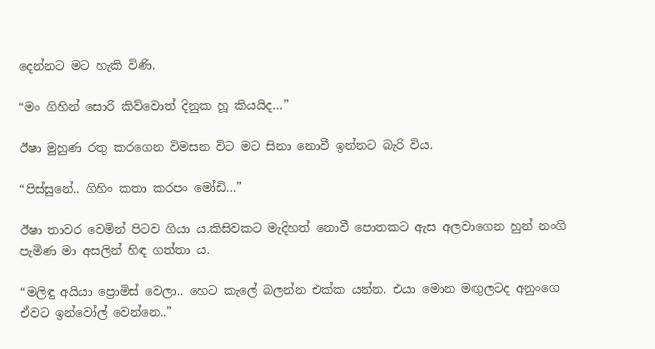දෙන්නට මට හැකි විණි.

“මං ගිහින් සොරි කිව්වොත් දිනුක හූ කියයිද…”

ඊෂා මුහුණ රතු කරගෙන විමසන විට මට සිනා නොවී ඉන්නට බැරි විය.

“පිස්සුනේ.. ගිහිං කතා කරපං මෝඩි…”

ඊෂා තාවර වෙමින් පිටව ගියා ය.කිසිවකට මැදිහත් නොවී පොතකට ඇස අලවාගෙන හුන් නංගි පැමිණ මා අසලින් හිඳ ගත්තා ය.

“මලිඳු අයියා ප්‍රොමිස් වෙලා.. හෙට කැලේ බලන්න එක්ක යන්න. එයා මොන මඟුලටද අනුංගෙ ඒවට ඉන්වෝල් වෙන්නෙ..”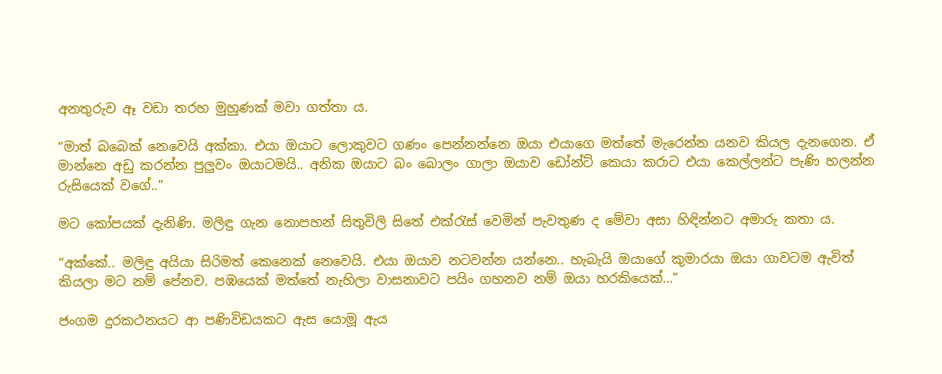අනතුරුව ඈ වඩා තරහ මුහුණක් මවා ගත්තා ය.

“මාත් බබෙක් නෙවෙයි අක්කා. එයා ඔයාට ලොකුවට ගණං පෙන්නන්නෙ ඔයා එයාගෙ මත්තේ මැරෙන්න යනව කියල දැනගෙන. ඒ මාන්නෙ අඩු කරන්න පුලුවං ඔයාටමයි.. අනික ඔයාට බං බොලං ගාලා ඔයාව ඩෝන්ට් කෙයා කරාට එයා කෙල්ලන්ට පැණි හලන්න රුසියෙක් වගේ..”

මට කෝපයක් දැනිණි. මලිඳු ගැන නොපහන් සිතුවිලි සිතේ එක්රැස් වෙමින් පැවතුණ ද මේවා අසා හිඳින්නට අමාරු කතා ය.

“අක්කේ.. මලිඳු අයියා සිරිමත් කෙනෙක් නෙවෙයි. එයා ඔයාව නටවන්න යන්නෙ.. හැබැයි ඔයාගේ කුමාරයා ඔයා ගාවටම ඇවිත් කියලා මට නම් පේනව. පඹයෙක් මත්තේ නැහිලා වාසනාවට පයිං ගහනව නම් ඔයා හරකියෙක්…”

ජංගම දුරකථනයට ආ පණිවිඩයකට ඇස යොමූ ඇය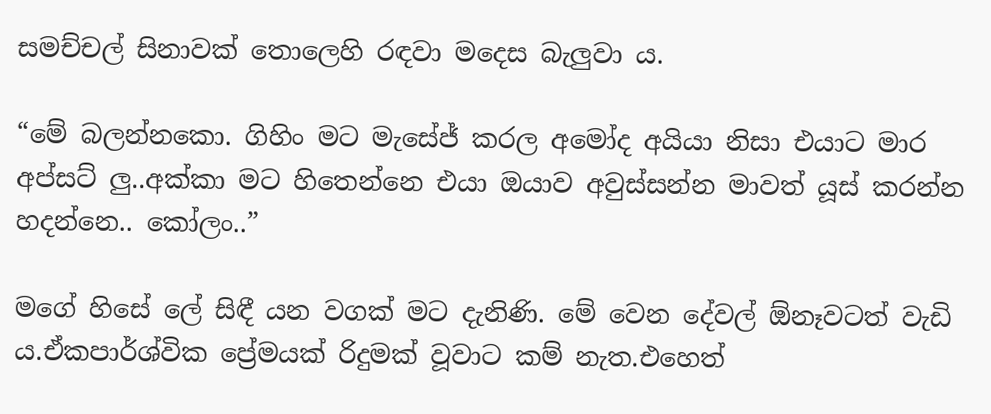සමච්චල් සිනාවක් තොලෙහි රඳවා මදෙස බැලුවා ය.

“මේ බලන්නකො. ගිහිං මට මැසේජ් කරල අමෝද අයියා නිසා එයාට මාර අප්සට් ලු..අක්කා මට හිතෙන්නෙ එයා ඔයාව අවුස්සන්න මාවත් යූස් කරන්න හදන්නෙ.. කෝලං..”

මගේ හිසේ ලේ සිඳී යන වගක් මට දැනිණි. මේ වෙන දේවල් ඕනෑවටත් වැඩි ය.ඒකපාර්ශ්වික ප්‍රේමයක් රිදුමක් වූවාට කම් නැත.එහෙත්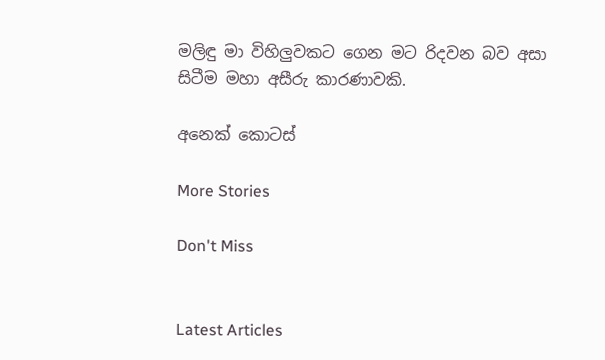මලිඳු මා විහිලුවකට ගෙන මට රිදවන බව අසා සිටීම මහා අසීරු කාරණාවකි.

අනෙක් කොටස්

More Stories

Don't Miss


Latest Articles